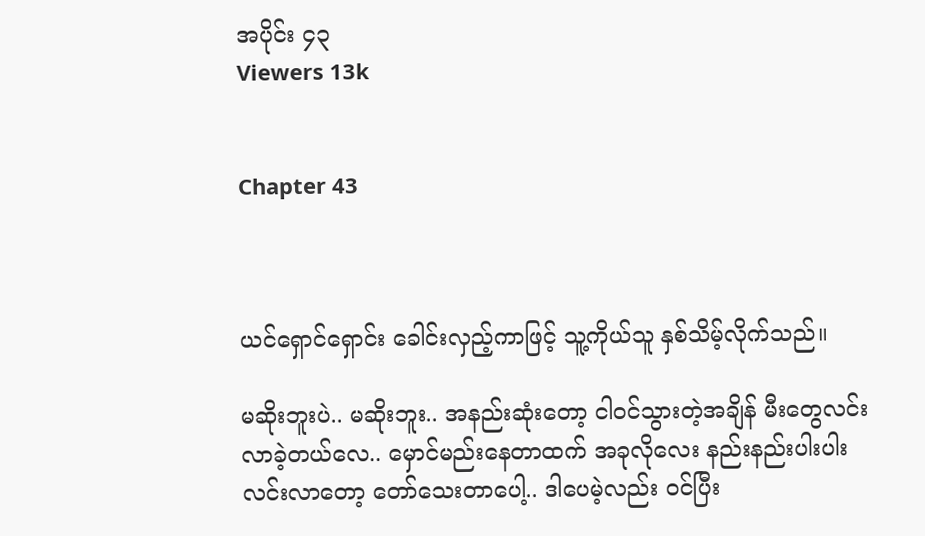အပိုင်း ၄၃
Viewers 13k


Chapter 43



ယင်ရှောင်ရှောင်း ခေါင်းလှည့်ကာဖြင့် သူ့ကိုယ်သူ နှစ်သိမ့်လိုက်သည်။

မဆိုးဘူးပဲ.. မဆိုးဘူး.. အနည်းဆုံးတော့ ငါဝင်သွားတဲ့အချိန် မီးတွေလင်းလာခဲ့တယ်လေ.. မှောင်မည်းနေတာထက် အခုလိုလေး နည်းနည်းပါးပါး လင်းလာတော့ တော်သေးတာပေါ့.. ဒါပေမဲ့လည်း ဝင်ပြီး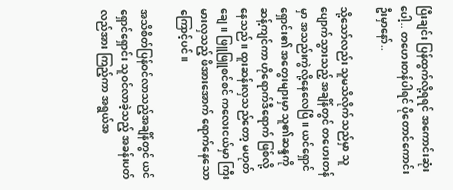ပြီးချင်း ပြန်ထွက်လို့ရရင် အကောင်းဆုံးပေါ့.. တဟေးတန်ပါရင် ပိုတောင်ကောင်းဦးမှာနော်..

သို့သော်လည်း သူမသိလိုက်သည်မှာ သူပျောက်သွားသည့် အချိန်တွင် တဟေးတန်မှာ အသည်းကွဲလို့နေလေပြီ။ ယင်ရှောင်ရှောင်း၏ အတွေးများမှာ သူ၏ဆန္ဒကို ဆန့်ကျင်ကာ ဟိုရောက်ဒီရောက် ဖြစ်လို့နေသည်။ ထူးဆန်းလှသည်တော့ မဟုတ်ချေ။ ဖြူဖြူစင်စင် ကလေးငယ်မှာ ကြီးမားလှသည့် ဖိအားအောက် ရောက်နေသောကြောင့်ပင်။

အသိစိတ်ပြန်ဝင်လာသည့်အချိန်တွင် ယင်ရှောင်ရှောင်း သူဝင်လာခဲ့သည့် အခန်းပတ်လည်အား ကြည့်ကာ အရွယ်အ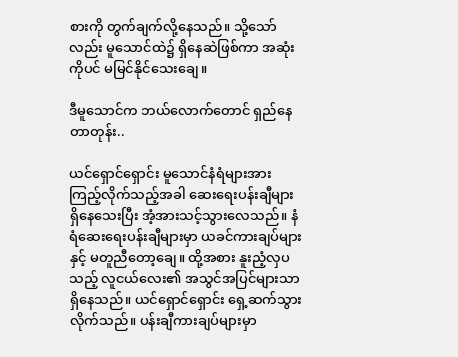စားကို တွက်ချက်လို့နေသည်။ သို့သော်လည်း မူသောင်ထဲ၌ ရှိနေဆဲဖြစ်ကာ အဆုံးကိုပင် မမြင်နိုင်သေးချေ။

ဒီမူသောင်က ဘယ်လောက်တောင် ရှည်နေတာတုန်း..

ယင်ရှောင်ရှောင်း မူသောင်နံရံများအား ကြည့်လိုက်သည့်အခါ ဆေးရေးပန်းချီများ ရှိနေသေးပြီး အံ့အားသင့်သွားလေသည်။ နံရံဆေးရေးပန်းချီများမှာ ယခင်ကားချပ်များနှင့် မတူညီတော့ချေ။ ထို့အစား နူးညံ့လှပသည့် လူငယ်လေး၏ အသွင်အပြင်များသာ ရှိနေသည်။ ယင်ရှောင်ရှောင်း ရှေ့ဆက်သွားလိုက်သည်။ ပန်းချီကားချပ်များမှာ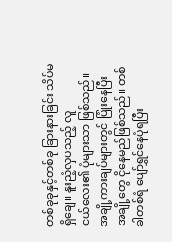တစ်ခုခုနှင့်တစ်ခု ခြားနားခြင်း သိပ်မရှိချေ။ နူးညံ့လှပသည့် လူငယ်‌လေး၏ ပုံများသာ ဖြစ်သည်။ အချို့ကားချပ်များတွင် ပြုံးနေပြီး အချို့တွေ ငိုနေမည်ဖြစ်သည်။ တစ်ခါတစ်ရံ ပျော်ရွှင်နေပုံရပြီး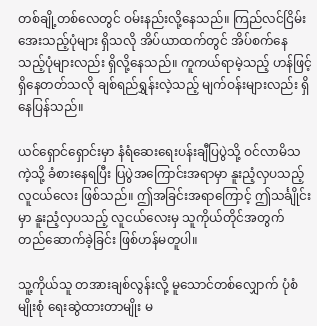တစ်ချို့တစ်လေတွင် ဝမ်းနည်းလို့နေသည်။ ကြည်လင်ငြိမ်းအေးသည့်ပုံများ ရှိသလို အိပ်ယာထက်တွင် အိပ်စက်နေသည့်ပုံများလည်း ရှိလို့နေသည်။ ကူကယ်ရာမဲ့သည့် ဟန်ဖြင့် ရှိနေတတ်သလို ချစ်ရည်ရွှန်းလဲ့သည့် မျက်ဝန်းများလည်း ရှိနေပြန်သည်။

ယင်ရှောင်ရှောင်းမှာ နံရံဆေးရေးပန်းချီပြပွဲသို့ ဝင်လာမိသကဲ့သို့ ခံစားနေရပြီး ပြပွဲအကြောင်းအရာမှာ နူးညံ့လှပသည့် လူငယ်လေး ဖြစ်သည်။ ဤအခြင်းအရာကြောင့် ဤသင်္ချိုင်းမှာ နူးညံ့လှပသည့် လူငယ်လေးမှ သူကိုယ်တိုင်အတွက် တည်ဆောက်ခဲ့ခြင်း ဖြစ်ဟန်မတူပါ။

သူ့ကိုယ်သူ တအားချစ်လွန်းလို့ မူသောင်တစ်လျှောက် ပုံစံမျိုးစုံ ရေးဆွဲထားတာမျိုး မ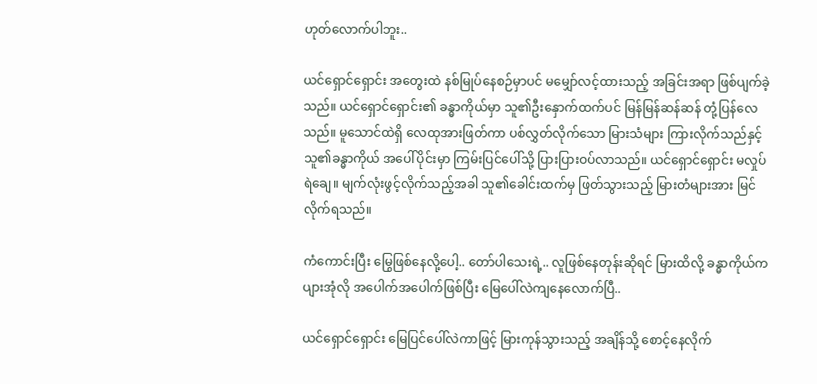ဟုတ်လောက်ပါဘူး..

ယင်ရှောင်ရှောင်း အတွေးထဲ နစ်မြုပ်နေစဉ်မှာပင် မမျှော်လင့်ထားသည့် အခြင်းအရာ ဖြစ်ပျက်ခဲ့သည်။ ယင်ရှောင်ရှောင်း၏ ခန္ဓာကိုယ်မှာ သူ၏ဦးနှောက်ထက်ပင် မြန်မြန်ဆန်ဆန် တုံ့ပြန်လေသည်။ မူသောင်ထဲရှိ လေထုအားဖြတ်ကာ ပစ်လွှတ်လိုက်သော မြားသံများ ကြားလိုက်သည်နှင့် သူ၏ခန္ဓာကိုယ် အပေါ်ပိုင်းမှာ ကြမ်းပြင်ပေါ်သို့ ပြားပြားဝပ်လာသည်။ ယင်ရှောင်ရှောင်း မလှုပ်ရဲချေ။ မျက်လုံးဖွင့်လိုက်သည့်အခါ သူ၏ခေါင်းထက်မှ ဖြတ်သွားသည့် မြားတံများအား မြင်လိုက်ရသည်။

ကံကောင်းပြီး မြွေဖြစ်နေလို့ပေါ့.. တော်ပါသေးရဲ့.. လူဖြစ်နေတုန်းဆိုရင် မြားထိလို့ ခန္ဓာကိုယ်က ပျားအုံလို အပေါက်အပေါက်ဖြစ်ပြီး မြေပေါ်လဲကျနေလောက်ပြီ..

ယင်ရှောင်ရှောင်း မြေပြင်ပေါ်လဲကာဖြင့် မြားကုန်သွားသည့် အချိန်သို့ စောင့်နေလိုက်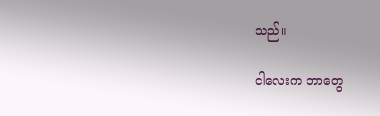သည်။

ငါလေးက ဘာတွေ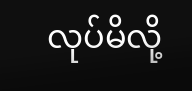လုပ်မိလို့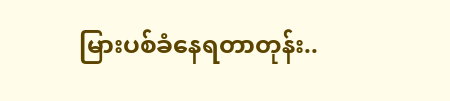မြားပစ်ခံနေရတာတုန်း..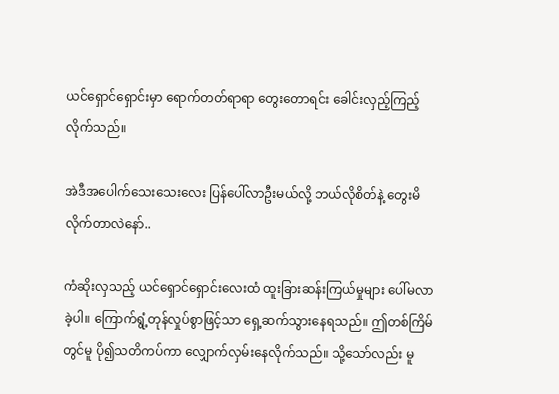ယင်ရှောင်ရှောင်းမှာ ရောက်တတ်ရာရာ တွေးတောရင်း ခေါင်းလှည့်ကြည့်လိုက်သည်။

အဲဒီအပေါက်သေးသေးလေး ပြန်ပေါ်လာဦးမယ်လို့ ဘယ်လိုစိတ်နဲ့ တွေးမိလိုက်တာလဲနော်..

ကံဆိုးလှသည့် ယင်ရှောင်ရှောင်းလေးထံ ထူးခြားဆန်းကြယ်မှုများ ပေါ်မလာခဲ့ပါ။ ကြောက်ရွံ့တုန်လှုပ်စွာဖြင့်သာ ရှေ့ဆက်သွားနေရသည်။ ဤတစ်ကြိမ်တွင်မူ ပို၍သတိကပ်ကာ လျှောက်လှမ်းနေလိုက်သည်။ သို့သော်လည်း မူ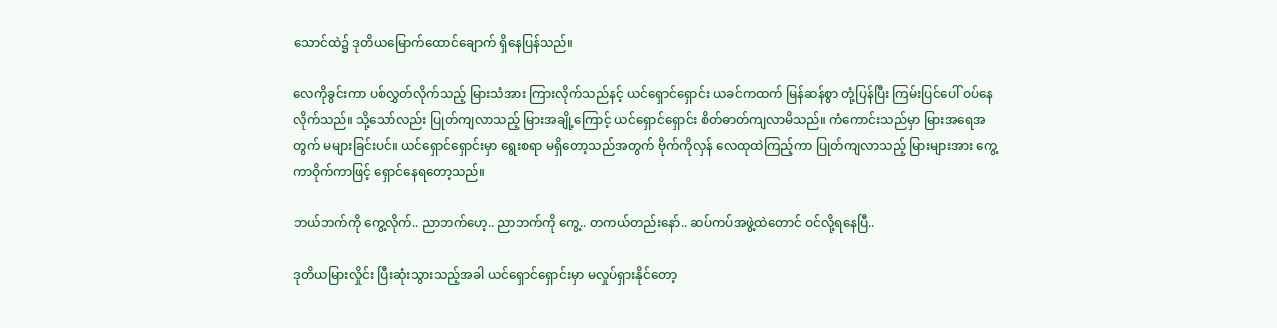သောင်ထဲ၌ ဒုတိယမြောက်ထောင်ချောက် ရှိနေပြန်သည်။

လေကိုခွင်းကာ ပစ်လွှတ်လိုက်သည့် မြားသံအား ကြားလိုက်သည်နင့် ယင်ရှောင်ရှောင်း ယခင်ကထက် မြန်ဆန်စွာ တုံ့ပြန်ပြီး ကြမ်းပြင်ပေါ် ဝပ်နေလိုက်သည်။ သို့သော်လည်း ပြုတ်ကျလာသည့် မြားအချို့ကြောင့် ယင်ရှောင်ရှောင်း စိတ်ဓာတ်ကျလာမိသည်။ ကံကောင်းသည်မှာ မြားအရေအတွက် မများခြင်းပင်။ ယင်ရှောင်ရှောင်းမှာ ရွေးစရာ မရှိတော့သည်အတွက် ဗိုက်ကိုလှန် လေထုထဲကြည့်ကာ ပြုတ်ကျလာသည့် မြားများအား ကွေ့ကာဝိုက်ကာဖြင့် ရှောင်နေရတော့သည်။

ဘယ်ဘက်ကို ကွေ့လိုက်.. ညာဘက်ဟေ့.. ညာဘက်ကို ကွေ့.. တကယ်တည်းနော်.. ဆပ်ကပ်အဖွဲ့ထဲတောင် ဝင်လို့ရနေပြီ..

ဒုတိယမြားလှိုင်း ပြီးဆုံးသွားသည့်အခါ ယင်ရှောင်ရှောင်းမှာ မလှုပ်ရှားနိုင်တော့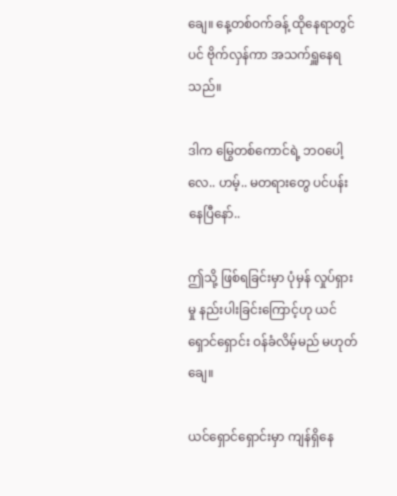ချေ။ နေ့တစ်ဝက်ခန့် ထိုနေရာတွင်ပင် ဗိုက်လှန်ကာ အသက်ရှူနေရသည်။

ဒါက မြွေတစ်ကောင်ရဲ့ ဘဝပေါ့လေ.. ဟမ့်.. မတရားတွေ ပင်ပန်းနေပြီနော်..

ဤသို့ ဖြစ်ရခြင်းမှာ ပုံမှန် လှုပ်ရှားမှု နည်းပါးခြင်းကြောင့်ဟု ယင်ရှောင်ရှောင်း ဝန်ခံလိမ့်မည် မဟုတ်ချေ။

ယင်ရှောင်ရှောင်းမှာ ကျန်ရှိနေ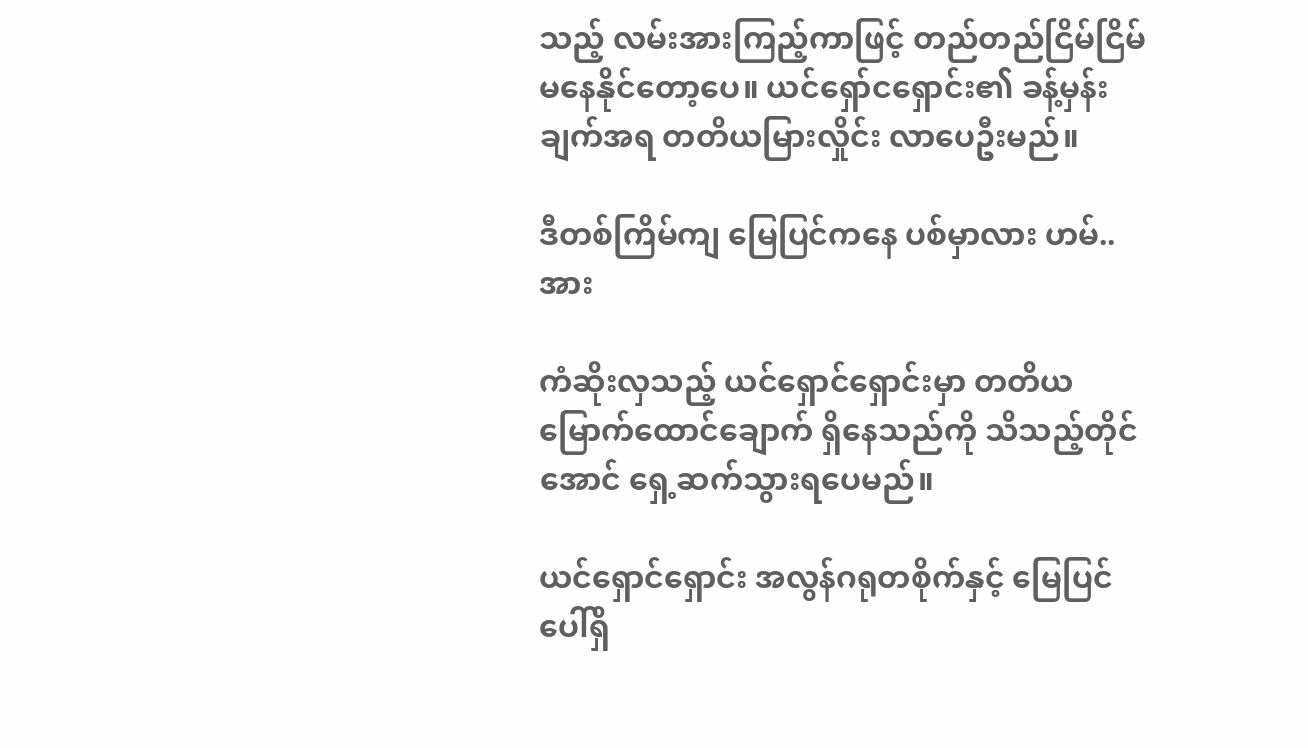သည့် လမ်းအားကြည့်ကာဖြင့် တည်တည်ငြိမ်ငြိမ် မနေနိုင်တော့ပေ။ ယင်ရှော်ငရှောင်း၏ ခန့်မှန်းချက်အရ တတိယမြားလှိုင်း လာပေဦးမည်။

ဒီတစ်ကြိမ်ကျ မြေပြင်ကနေ ပစ်မှာလား ဟမ်.. အား

ကံဆိုးလှသည့် ယင်ရှောင်ရှောင်းမှာ တတိယမြောက်ထောင်ချောက် ရှိနေသည်ကို သိသည့်တိုင်အောင် ရှေ့ဆက်သွားရပေမည်။

ယင်ရှောင်ရှောင်း အလွန်ဂရုတစိုက်နှင့် မြေပြင်ပေါ်ရှိ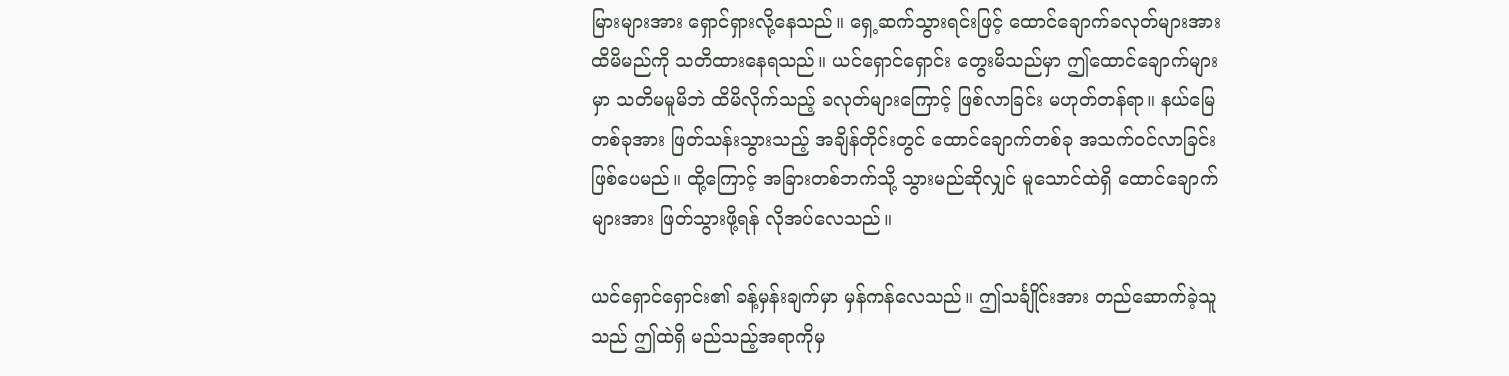မြားများအား ရှောင်ရှားလို့နေသည်။ ရှေ့ဆက်သွားရင်းဖြင့် ထောင်ချောက်ခလုတ်များအား ထိမိမည်ကို သတိထားနေရသည်။ ယင်ရှောင်ရှောင်း တွေးမိသည်မှာ ဤထောင်ချောက်များမှာ သတိမမူမိဘဲ ထိမိလိုက်သည့် ခလုတ်များကြောင့် ဖြစ်လာခြင်း မဟုတ်တန်ရာ။ နယ်မြေတစ်ခုအား ဖြတ်သန်းသွားသည့် အချိန်တိုင်းတွင် ထောင်ချောက်တစ်ခု အသက်ဝင်လာခြင်း ဖြစ်ပေမည်။ ထို့ကြောင့် အခြားတစ်ဘက်သို့ သွားမည်ဆိုလျှင် မူသောင်ထဲရှိ ထောင်ချောက်များအား ဖြတ်သွားဖို့ရန် လိုအပ်လေသည်။

ယင်ရှောင်ရှောင်း၏ ခန့်မှန်းချက်မှာ မှန်ကန်လေသည်။ ဤသင်္ချိုင်းအား တည်ဆောက်ခဲ့သူသည် ဤထဲရှိ မည်သည့်အရာကိုမှ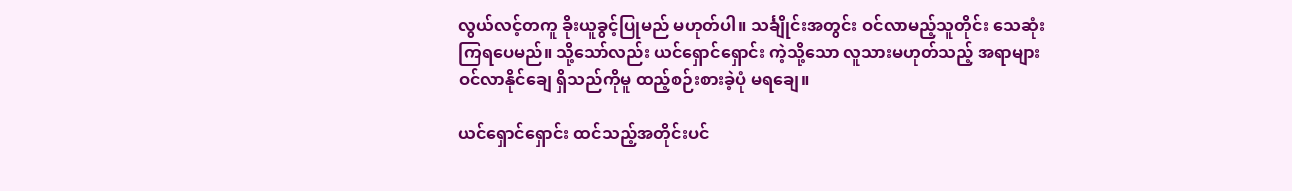လွယ်လင့်တကူ ခိုးယူခွင့်ပြုမည် မဟုတ်ပါ။ သင်္ချိုင်းအတွင်း ဝင်လာမည့်သူတိုင်း သေဆုံးကြရပေမည်။ သို့သော်လည်း ယင်ရှောင်ရှောင်း ကဲ့သို့သော လူသားမဟုတ်သည့် အရာများ ဝင်လာနိုင်ချေ ရှိသည်ကိုမူ ထည့်စဉ်းစားခဲ့ပုံ မရချေ။

ယင်ရှောင်ရှောင်း ထင်သည့်အတိုင်းပင်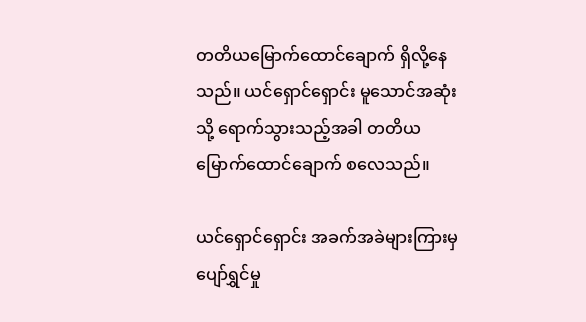တတိယမြောက်ထောင်ချောက် ရှိလို့နေသည်။ ယင်ရှောင်ရှောင်း မူသောင်အဆုံးသို့ ရောက်သွားသည့်အခါ တတိယမြောက်ထောင်ချောက် စလေသည်။

ယင်ရှောင်ရှောင်း အခက်အခဲများကြားမှ ပျော်ရွှင်မှု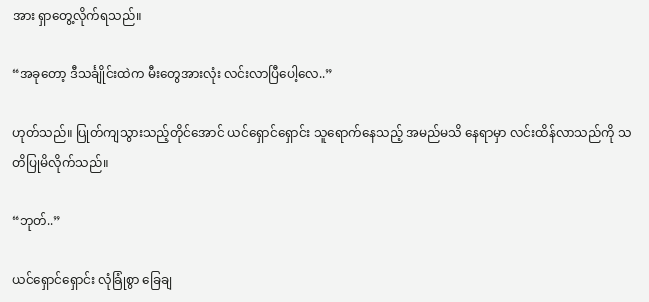အား ရှာတွေ့လိုက်ရသည်။

“အခုတော့ ဒီသင်္ချိုင်းထဲက မီးတွေအားလုံး လင်းလာပြီပေါ့လေ..”

ဟုတ်သည်။ ပြုတ်ကျသွားသည့်တိုင်အောင် ယင်ရှောင်ရှောင်း သူရောက်နေသည့် အမည်မသိ နေရာမှာ လင်းထိန်လာသည်ကို သတိပြုမိလိုက်သည်။

“ဘုတ်..”

ယင်ရှောင်ရှောင်း လုံခြုံစွာ ခြေချ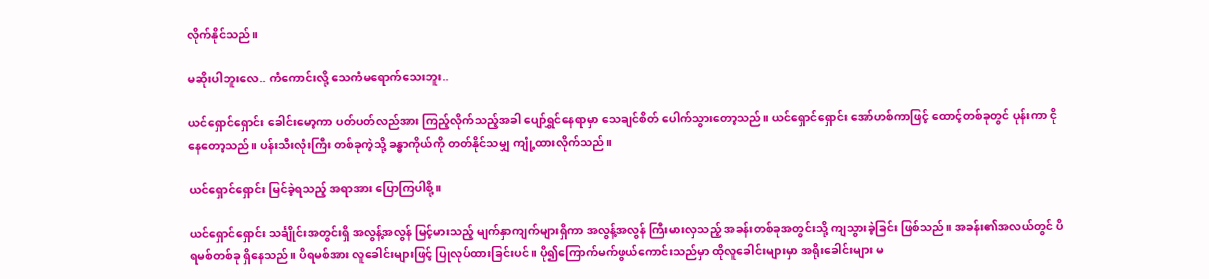လိုက်နိုင်သည်။

မဆိုးပါဘူးလေ.. ကံကောင်းလို့ သေကံမရောက်သေးဘူး..

ယင်ရှောင်ရှောင်း ခေါင်းမော့ကာ ပတ်ပတ်လည်အား ကြည့်လိုက်သည့်အခါ ပျော်ရွှင်နေရာမှာ သေချင်စိတ် ပေါက်သွားတော့သည်။ ယင်ရှောင်ရှောင်း အော်ဟစ်ကာဖြင့် ထောင့်တစ်ခုတွင် ပုန်းကာ ငိုနေတော့သည်။ ပန်းသီးလုံးကြီး တစ်ခုကဲ့သို့ ခန္ဓာကိုယ်ကို တတ်နိုင်သမျှ ကျုံ့ထားလိုက်သည်။

ယင်ရှောင်ရှောင်း မြင်ခဲ့ရသည့် အရာအား ပြောကြပါစို့။

ယင်ရှောင်ရှောင်း သင်္ချိုင်းအတွင်းရှိ အလွန့်အလွန် မြင့်မားသည့် မျက်နှာကျက်များရှိကာ အလွန့်အလွန် ကြီးမားလှသည့် အခန်းတစ်ခုအတွင်းသို့ ကျသွားခဲ့ခြင်း ဖြစ်သည်။ အခန်း၏အလယ်တွင် ပိရမစ်တစ်ခု ရှိနေသည်။ ပိရမစ်အား လူခေါင်းများဖြင့် ပြုလုပ်ထားခြင်းပင်။ ပို၍ကြောက်မက်ဖွယ်ကောင်းသည်မှာ ထိုလူခေါင်းများမှာ အရိုးခေါင်းများ မ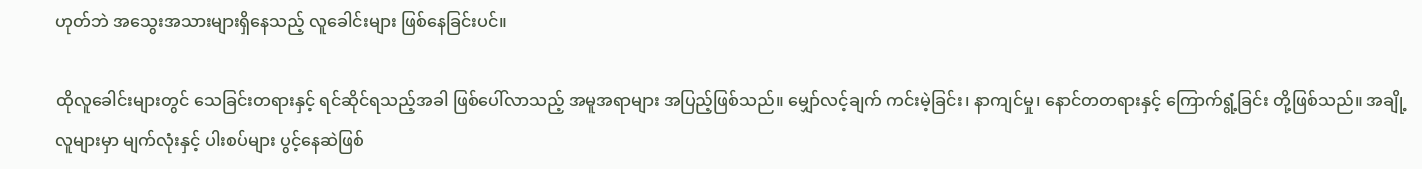ဟုတ်ဘဲ အသွေးအသားများရှိနေသည့် လူခေါင်းများ ဖြစ်နေခြင်းပင်။

ထိုလူခေါင်းများတွင် သေခြင်းတရားနှင့် ရင်ဆိုင်ရသည့်အခါ ဖြစ်ပေါ်လာသည့် အမူအရာများ အပြည့်ဖြစ်သည်။ မျှော်လင့်ချက် ကင်းမဲ့ခြင်း၊ နာကျင်မှု၊ နောင်တတရားနှင့် ကြောက်ရွံ့ခြင်း တို့ဖြစ်သည်။ အချို့လူများမှာ မျက်လုံးနှင့် ပါးစပ်များ ပွင့်နေဆဲဖြစ်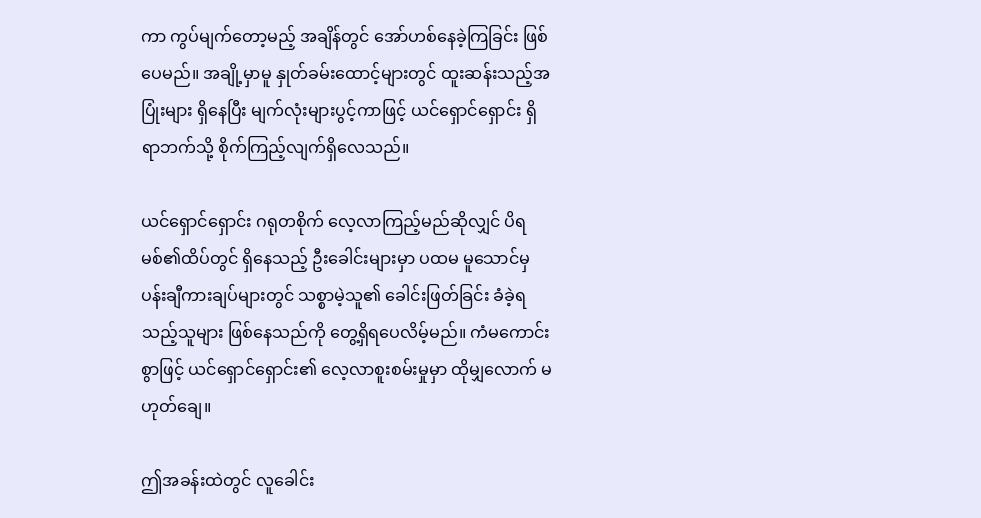ကာ ကွပ်မျက်တော့မည့် အချိန်တွင် အော်ဟစ်နေခဲ့ကြခြင်း ဖြစ်ပေမည်။ အချို့မှာမူ နှုတ်ခမ်းထောင့်များတွင် ထူးဆန်းသည့်အပြုံးများ ရှိနေပြီး မျက်လုံးများပွင့်ကာဖြင့် ယင်ရှောင်ရှောင်း ရှိရာဘက်သို့ စိုက်ကြည့်လျက်ရှိလေသည်။

ယင်ရှောင်ရှောင်း ဂရုတစိုက် လေ့လာကြည့်မည်ဆိုလျှင် ပိရမစ်၏ထိပ်တွင် ရှိနေသည့် ဦးခေါင်းများမှာ ပထမ မူသောင်မှ ပန်းချီကားချပ်များတွင် သစ္စာမဲ့သူ၏ ခေါင်းဖြတ်ခြင်း ခံခဲ့ရသည့်သူများ ဖြစ်နေသည်ကို တွေ့ရှိရပေလိမ့်မည်။ ကံမကောင်းစွာဖြင့် ယင်ရှောင်ရှောင်း၏ လေ့လာစူးစမ်းမှုမှာ ထိုမျှလောက် မဟုတ်ချေ။

ဤအခန်းထဲတွင် လူခေါင်း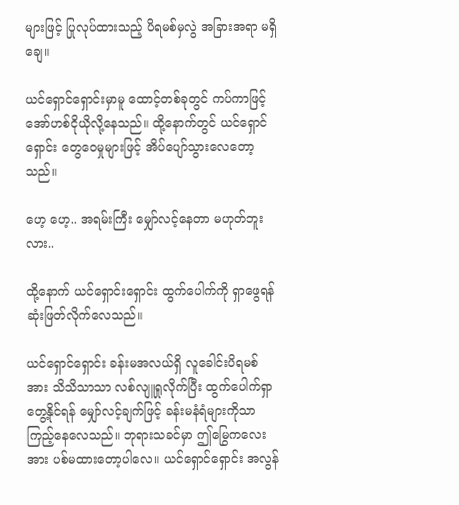များဖြင့် ပြုလုပ်ထားသည့် ပိရမစ်မှလွဲ အခြားအရာ မရှိချေ။

ယင်ရှောင်ရှောင်းမှာမူ ထောင့်တစ်ခုတွင် ကပ်ကာဖြင့် အော်ဟစ်ငိုယိုလို့နေသည်။ ထို့နောက်တွင် ယင်ရှောင်ရှောင်း တွေဝေမှုများဖြင့် အိပ်ပျော်သွားလေတော့သည်။

ဟေ့ ဟေ့.. အရမ်းကြီး မျှော်လင့်နေတာ မဟုတ်ဘူးလား..

ထို့နောက် ယင်ရှောင်းရှောင်း ထွက်ပေါက်ကို ရှာဖွေရန် ဆုံးဖြတ်လိုက်လေသည်။

ယင်ရှောင်ရှောင်း ခန်းမအလယ်ရှိ လူခေါင်းပိရမစ်အား သိသိသာသာ လစ်လျူရှုလိုက်ပြီး ထွက်ပေါက်ရှာတွေ့နိုင်ရန် မျှော်လင့်ချက်ဖြင့် ခန်းမနံရံများကိုသာ ကြည့်နေလေသည်။ ဘုရားသခင်မှာ ဤမြွေကလေးအား ပစ်မထားတော့ပါလေ။ ယင်ရှောင်ရှောင်း အလွန်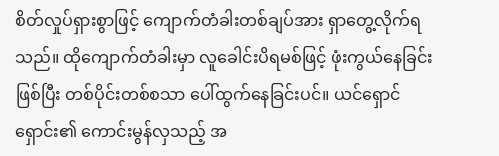စိတ်လှုပ်ရှားစွာဖြင့် ကျောက်တံခါးတစ်ချပ်အား ရှာတွေ့လိုက်ရသည်။ ထိုကျောက်တံခါးမှာ လူခေါင်းပိရမစ်ဖြင့် ဖုံးကွယ်နေခြင်းဖြစ်ပြီး တစ်ပိုင်းတစ်စသာ ပေါ်ထွက်နေခြင်းပင်။ ယင်ရှောင်ရှောင်း၏ ကောင်းမွန်လှသည့် အ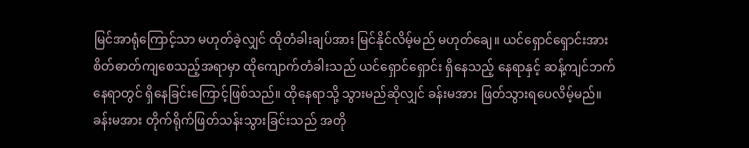မြင်အာရုံကြောင့်သာ မဟုတ်ခဲ့လျှင် ထိုတံခါးချပ်အား မြင်နိုင်လိမ့်မည် မဟုတ်ချေ။ ယင်ရှောင်ရှောင်းအား စိတ်ဓာတ်ကျစေသည့်အရာမှာ ထိုကျောက်တံခါးသည် ယင်ရှောင်ရှောင်း ရှိနေသည့် နေရာနှင့် ဆန့်ကျင်ဘက်နေရာတွင် ရှိနေခြင်းကြောင့်ဖြစ်သည်။ ထိုနေရာသို့ သွားမည်ဆိုလျှင် ခန်းမအား ဖြတ်သွားရပေလိမ့်မည်။ ခန်းမအား တိုက်ရိုက်ဖြတ်သန်းသွားခြင်းသည် အတို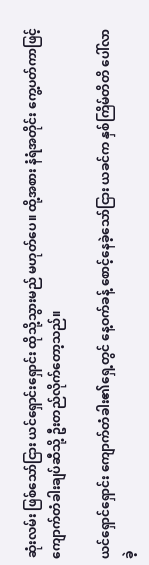ဆုံးလမ်း ဖြစ်သော်ငြား ယင်ရှောင်းရှောင်း ထိုသို့သွားမည် မဟုတ်ပေ။ ထို့အစား နံရံအတိုင်း ကွေ့ပတ်ကာဖြင့် ကျောက်တံခါးချပ်ဆီသို့ ဦးတည်လိုက်တော့သည်။

ယင်ရှောင်ရှောင်း ကျောက်တံခါး၏ရှေ့တွင် နေ့ဝက်ခန့် စောင့်နေခဲ့သော်ငြား ယခင်က နှစ်ကြိမ်တိတိ ပေါ်လာခဲ့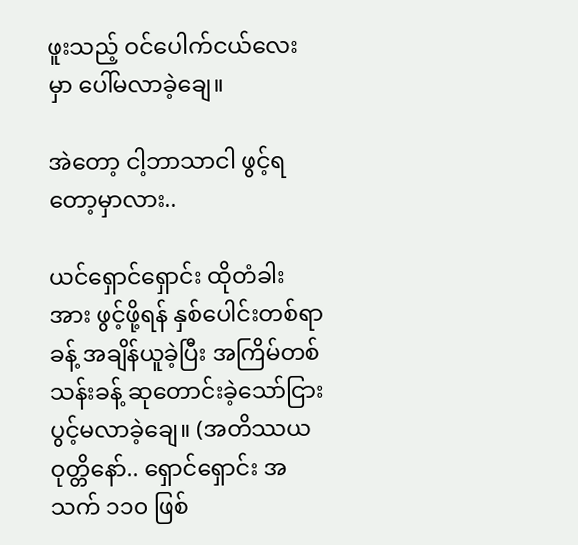ဖူးသည့် ဝင်ပေါက်ငယ်လေးမှာ ပေါ်မလာခဲ့ချေ။

အဲတော့ ငါ့ဘာသာငါ ဖွင့်ရတော့မှာလား..

ယင်ရှောင်ရှောင်း ထိုတံခါးအား ဖွင့်ဖို့ရန် နှစ်ပေါင်းတစ်ရာခန့် အချိန်ယူခဲ့ပြီး အကြိမ်တစ်သန်းခန့် ဆုတောင်းခဲ့သော်ငြား ပွင့်မလာခဲ့ချေ။ (အတိဿယဝုတ္တိနော်.. ရှောင်ရှောင်း အသက် ၁၁၀ ဖြစ်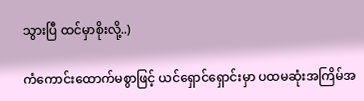သွားပြီ ထင်မှာစိုးလို့..)

ကံကောင်းထောက်မစွာဖြင့် ယင်ရှောင်ရှောင်းမှာ ပထမဆုံးအကြိမ်အ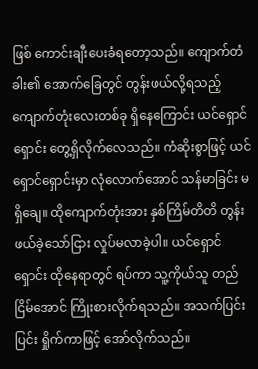ဖြစ် ကောင်းချီးပေးခံရတော့သည်။ ကျောက်တံခါး၏ အောက်ခြေတွင် တွန်းဖယ်လို့ရသည့် ကျောက်တုံးလေးတစ်ခု ရှိနေကြောင်း ယင်ရှောင်ရှောင်း တွေ့ရှိလိုက်လေသည်။ ကံဆိုးစွာဖြင့် ယင်ရှောင်ရှောင်းမှာ လုံလောက်အောင် သန်မာခြင်း မရှိချေ။ ထိုကျောက်တုံးအား နှစ်ကြိမ်တိတိ တွန်းဖယ်ခဲ့သော်ငြား လှုပ်မလာခဲ့ပါ။ ယင်ရှောင်ရှောင်း ထိုနေရာတွင် ရပ်ကာ သူ့ကိုယ်သူ တည်ငြိမ်အောင် ကြိုးစားလိုက်ရသည်။ အသက်ပြင်းပြင်း ရှိုက်ကာဖြင့် အော်လိုက်သည်။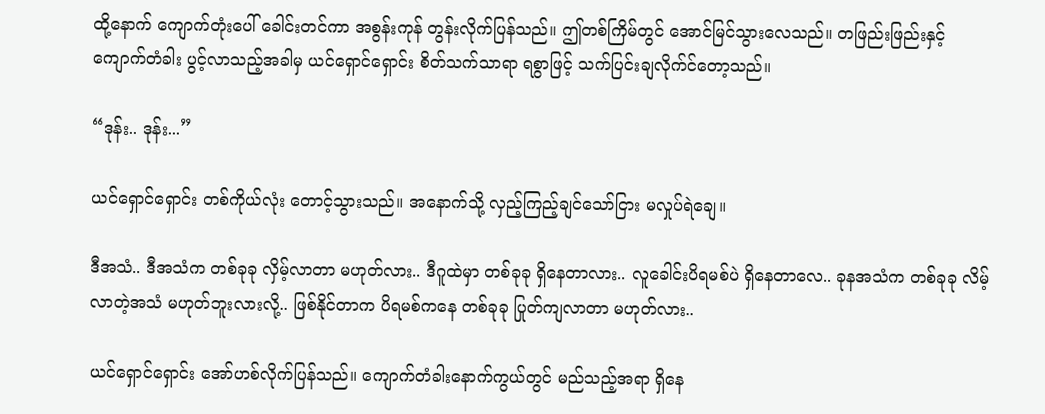ထို့နောက် ကျောက်တုံးပေါ် ခေါင်းတင်ကာ အစွန်းကုန် တွန်းလိုက်ပြန်သည်။ ဤတစ်ကြိမ်တွင် အောင်မြင်သွားလေသည်။ တဖြည်းဖြည်းနှင့် ကျောက်တံခါး ပွင့်လာသည့်အခါမှ ယင်ရှောင်ရှောင်း စိတ်သက်သာရာ ရစွာဖြင့် သက်ပြင်းချလိုက်င်တော့သည်။

“ဒုန်း.. ဒုန်း...”

ယင်ရှောင်ရှောင်း တစ်ကိုယ်လုံး တောင့်သွားသည်။ အနောက်သို့ လှည့်ကြည့်ချင်သော်ငြား မလှုပ်ရဲချေ။

ဒီအသံ.. ဒီအသံက တစ်ခုခု လှိမ့်လာတာ မဟုတ်လား.. ဒီဂူထဲမှာ တစ်ခုခု ရှိနေတာလား.. လူခေါင်းပိရမစ်ပဲ ရှိနေတာလေ.. ခုနအသံက တစ်ခုခု လိမ့်လာတဲ့အသံ မဟုတ်ဘူးလားလို့.. ဖြစ်နိုင်တာက ပိရမစ်ကနေ တစ်ခုခု ပြုတ်ကျလာတာ မဟုတ်လား..

ယင်ရှောင်ရှောင်း အော်ဟစ်လိုက်ပြန်သည်။ ကျောက်တံခါးနောက်ကွယ်တွင် မည်သည့်အရာ ရှိနေ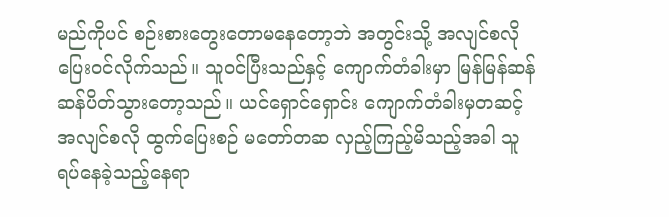မည်ကိုပင် စဉ်းစားတွေးတောမနေတော့ဘဲ အတွင်းသို့ အလျင်စလို ပြေးဝင်လိုက်သည်။ သူဝင်ပြီးသည်နှင့် ကျောက်တံခါးမှာ မြန်မြန်ဆန်ဆန်ပိတ်သွားတော့သည်။ ယင်ရှောင်ရှောင်း ကျောက်တံခါးမှတဆင့် အလျင်စလို ထွက်ပြေးစဉ် မတော်တဆ လှည့်ကြည့်မိသည့်အခါ သူရပ်နေခဲ့သည့်နေရာ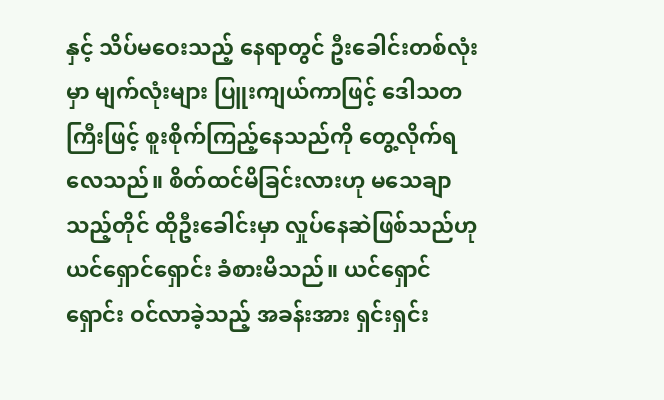နှင့် သိပ်မဝေးသည့် နေရာတွင် ဦးခေါင်းတစ်လုံးမှာ မျက်လုံးများ ပြူးကျယ်ကာဖြင့် ဒေါသတကြီးဖြင့် စူးစိုက်ကြည့်နေသည်ကို တွေ့လိုက်ရလေသည်။ စိတ်ထင်မိခြင်းလားဟု မသေချာသည့်တိုင် ထိုဦးခေါင်းမှာ လှုပ်နေဆဲဖြစ်သည်ဟု ယင်ရှောင်ရှောင်း ခံစားမိသည်။ ယင်ရှောင်ရှောင်း ဝင်လာခဲ့သည့် အခန်းအား ရှင်းရှင်း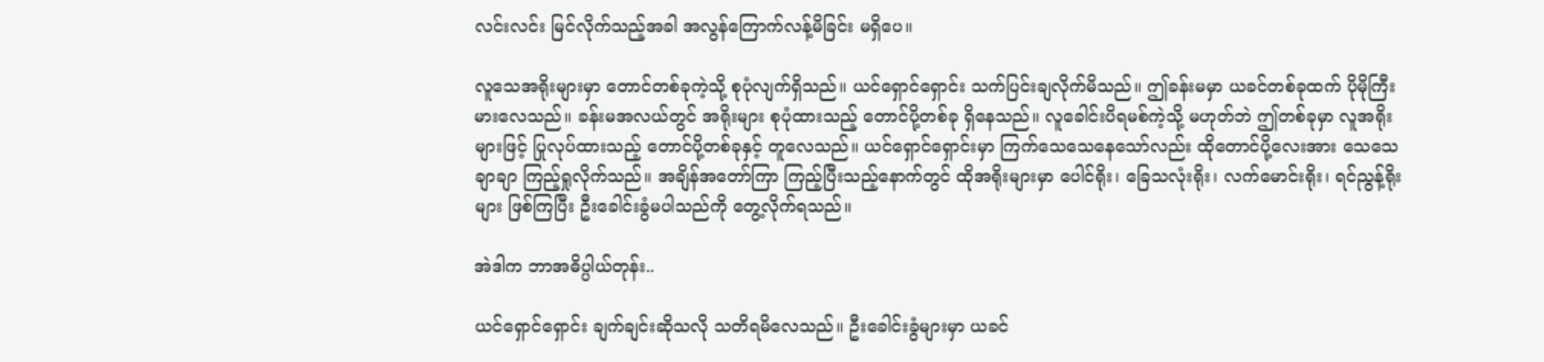လင်းလင်း မြင်လိုက်သည့်အခါ အလွန်ကြောက်လန့်မိခြင်း မရှိပေ။

လူသေအရိုးများမှာ တောင်တစ်ခုကဲ့သို့ စုပုံလျက်ရှိသည်။ ယင်ရှောင်ရှောင်း သက်ပြင်းချလိုက်မိသည်။ ဤခန်းမမှာ ယခင်တစ်ခုထက် ပိုမိုကြီးမားလေသည်။ ခန်းမအလယ်တွင် အရိုးများ စုပုံထားသည့် တောင်ပို့တစ်ခု ရှိနေသည်။ လူခေါင်းပိရမစ်ကဲ့သို့ မဟုတ်ဘဲ ဤတစ်ခုမှာ လူအရိုးများဖြင့် ပြုလုပ်ထားသည့် တောင်ပို့တစ်ခုနှင့် တူလေသည်။ ယင်ရှောင်ရှောင်းမှာ ကြက်သေသေနေသော်လည်း ထိုတောင်ပို့လေးအား သေသေချာချာ ကြည့်ရှုလိုက်သည်။ အချိန်အတော်ကြာ ကြည့်ပြီးသည့်နောက်တွင် ထိုအရိုးများမှာ ပေါင်ရိုး၊ ခြေသလုံးရိုး၊ လက်မောင်းရိုး၊ ရင်ညွန့်ရိုးများ ဖြစ်ကြပြီး ဦးခေါင်းခွံမပါသည်ကို တွေ့လိုက်ရသည်။

အဲဒါက ဘာအဓိပ္ပါယ်တုန်း..

ယင်ရှောင်ရှောင်း ချက်ချင်းဆိုသလို သတိရမိလေသည်။ ဦးခေါင်းခွံများမှာ ယခင်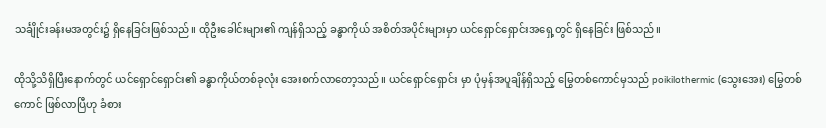သင်္ချိုင်းခန်းမအတွင်း၌ ရှိနေခြင်းဖြစ်သည်။ ထိုဦးခေါင်းများ၏ ကျန်ရှိသည့် ခန္ဓာကိုယ် အစိတ်အပိုင်းများမှာ ယင်ရှောင်ရှောင်းအရှေ့တွင် ရှိနေခြင်း ဖြစ်သည်။

ထိုသို့သိရှိပြီးနောက်တွင် ယင်ရှောင်ရှောင်း၏ ခန္ဓာကိုယ်တစ်ခုလုံး အေးစက်လာတော့သည်။ ယင်ရှောင်ရှောင်း မှာ ပုံမှန်အပူချိန်ရှိသည့် မြွေတစ်ကောင်မှသည် poikilothermic (သွေးအေး) မြွေတစ်ကောင် ဖြစ်လာပြီဟု ခံစား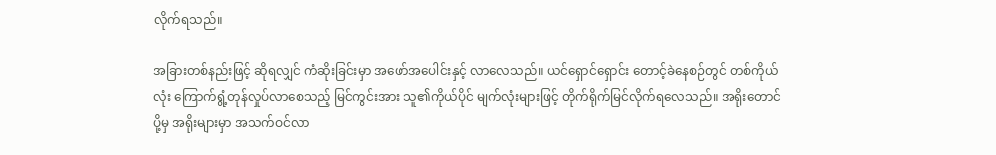လိုက်ရသည်။

အခြားတစ်နည်းဖြင့် ဆိုရလျှင် ကံဆိုးခြင်းမှာ အဖော်အပေါင်းနှင့် လာလေသည်။ ယင်ရှောင်ရှောင်း တောင့်ခဲနေစဉ်တွင် တစ်ကိုယ်လုံး ကြောက်ရွံ့တုန်လှုပ်လာစေသည့် မြင်ကွင်းအား သူ၏ကိုယ်ပိုင် မျက်လုံးများဖြင့် တိုက်ရိုက်မြင်လိုက်ရလေသည်။ အရိုးတောင်ပို့မှ အရိုးများမှာ အသက်ဝင်လာ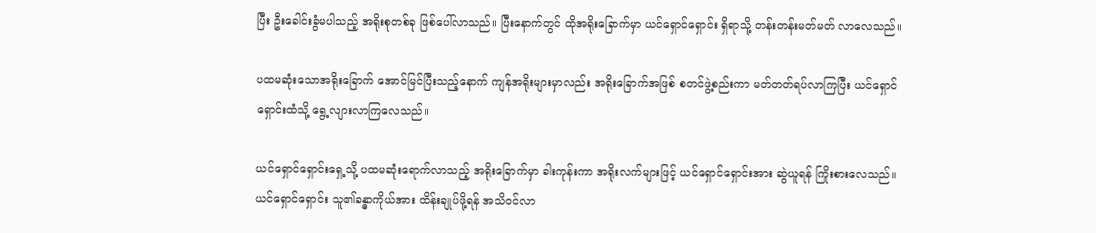ပြီး ဦးခေါင်းခွံမပါသည့် အရိုးစုတစ်ခု ဖြစ်ပေါ်လာသည်။ ပြီးနောက်တွင် ထိုအရိုးခြောက်မှာ ယင်ရှောင်ရှောင်း ရှိရာသို့ တန်းတန်းမတ်မတ် လာလေသည်။

ပထမဆုံးသောအရိုးခြောက် အောင်မြင်ပြီးသည့်နောက် ကျန်အရိုးများမှာလည်း အရိုးခြောက်အဖြစ် စတင်ဖွဲ့စည်းကာ မတ်တတ်ရပ်လာကြပြီး ယင်ရှောင်ရှောင်းထံသို့ ရွေ့လျားလာကြလေသည်။

ယင်ရှောင်ရှောင်းရှေ့သို့ ပထမဆုံးရောက်လာသည့် အရိုးခြောက်မှာ ခါးကုန်းကာ အရိုးလက်များဖြင့် ယင်ရှောင်ရှောင်းအား ဆွဲယူရန် ကြိုးစားလေသည်။ ယင်ရှောင်ရှောင်း သူ၏ခန္ဓာကိုယ်အား ထိန်းချုပ်ဖို့ရန် အသိဝင်လာ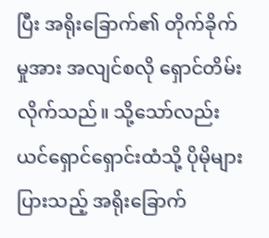ပြီး အရိုးခြောက်၏ တိုက်ခိုက်မှုအား အလျင်စလို ရှောင်တိမ်းလိုက်သည်။ သို့သော်လည်း ယင်ရှောင်ရှောင်းထံသို့ ပိုမိုများပြားသည့် အရိုးခြောက်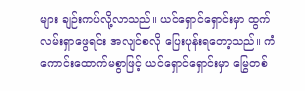များ ချဉ်းကပ်လို့လာသည်။ ယင်ရှောင်ရှောင်းမှာ ထွက်လမ်းရှာဖွေရင်း အလျင်စလို ပြေးပုန်းရတော့သည်။ ကံကောင်းထောက်မစွာဖြင့် ယင်ရှောင်ရှောင်းမှာ မြွေတစ်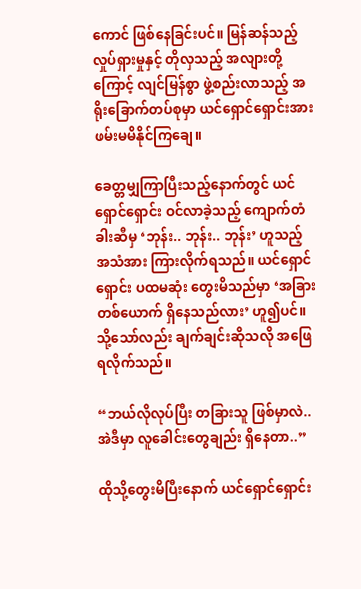ကောင် ဖြစ်နေခြင်းပင်။ မြန်ဆန်သည့်လှုပ်ရှားမှုနှင့် တိုလှသည့် အလျားတို့ကြောင့် လျင်မြန်စွာ ဖွဲ့စည်းလာသည့် အရိုးခြောက်တပ်စုမှာ ယင်ရှောင်ရှောင်းအား ဖမ်းမမိနိုင်ကြချေ။

ခေတ္တမျှကြာပြီးသည့်နောက်တွင် ယင်ရှောင်ရှောင်း ဝင်လာခဲ့သည့် ကျောက်တံခါးဆီမှ ‘ဘုန်း.. ဘုန်း.. ဘုန်း’ ဟူသည့် အသံအား ကြားလိုက်ရသည်။ ယင်ရှောင်ရှောင်း ပထမဆုံး တွေးမိသည်မှာ ‘အခြားတစ်ယောက် ရှိနေသည်လား’ ဟူ၍ပင်။ သို့သော်လည်း ချက်ချင်းဆိုသလို အဖြေရလိုက်သည်။

“ဘယ်လိုလုပ်ပြီး တခြားသူ ဖြစ်မှာလဲ.. အဲဒီမှာ လူခေါင်းတွေချည်း ရှိနေတာ..”

ထိုသို့တွေးမိပြီးနောက် ယင်ရှောင်ရှောင်း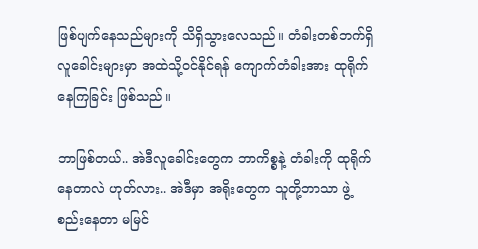ဖြစ်ပျက်နေသည်များကို သိရှိသွားလေသည်။ တံခါးတစ်ဘက်ရှိ လူခေါင်းများမှာ အထဲသို့ဝင်နိုင်ရန် ကျောက်တံခါးအား ထုရိုက်နေကြခြင်း ဖြစ်သည်။

ဘာဖြစ်တယ်.. အဲဒီလူခေါင်းတွေက ဘာကိစ္စနဲ့ တံခါးကို ထုရိုက်နေတာလဲ ဟုတ်လား.. အဲဒီမှာ အရိုးတွေက သူတို့ဘာသာ ဖွဲ့စည်းနေတာ မမြင်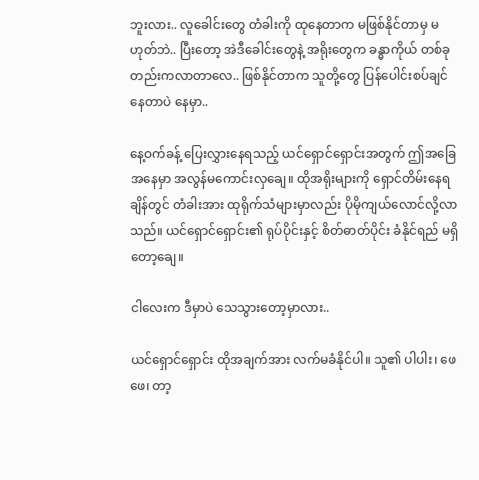ဘူးလား.. လူခေါင်းတွေ တံခါးကို ထုနေတာက မဖြစ်နိုင်တာမှ မဟုတ်ဘဲ.. ပြီးတော့ အဲဒီခေါင်းတွေနဲ့ အရိုးတွေက ခန္ဓာကိုယ် တစ်ခုတည်းကလာတာလေ.. ဖြစ်နိုင်တာက သူတို့တွေ ပြန်ပေါင်းစပ်ချင်နေတာပဲ နေမှာ..

နေ့ဝက်ခန့် ပြေးလွှားနေရသည့် ယင်ရှောင်ရှောင်းအတွက် ဤအခြေအနေမှာ အလွန်မကောင်းလှချေ။ ထိုအရိုးများကို ရှောင်တိမ်းနေရချိန်တွင် တံခါးအား ထုရိုက်သံများမှာလည်း ပိုမိုကျယ်လောင်လို့လာသည်။ ယင်ရှောင်ရှောင်း၏ ရုပ်ပိုင်းနှင့် စိတ်ဓာတ်ပိုင်း ခံနိုင်ရည် မရှိတော့ချေ။

ငါလေးက ဒီမှာပဲ သေသွားတော့မှာလား..

ယင်ရှောင်ရှောင်း ထိုအချက်အား လက်မခံနိုင်ပါ။ သူ၏ ပါပါး၊ ဖေဖေ၊ တာ့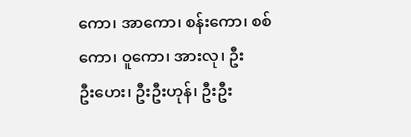ကော၊ အာကော၊ စန်းကော၊ စစ်ကော၊ ဝူကော၊ အားလု၊ ဦးဦး‌ဟေး၊ ဦးဦးဟုန်၊ ဦးဦး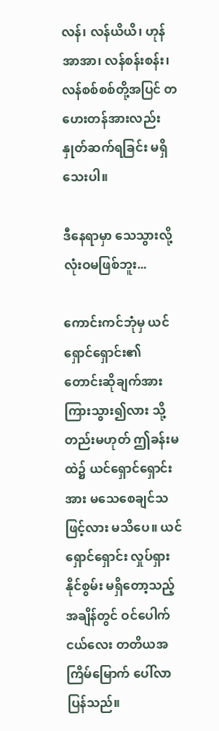လန်၊ လန်ယိယိ၊ ဟုန်အာအာ၊ လန်စန်းစန်း၊ လန်စစ်စစ်တို့အပြင် တဟေးတန်အားလည်း နှုတ်ဆက်ရခြင်း မရှိသေးပါ။

ဒီနေရာမှာ သေသွားလို့ လုံးဝမဖြစ်ဘူး...

ကောင်းကင်ဘုံမှ ယင်ရှောင်ရှောင်း၏ တောင်းဆိုချက်အား ကြားသွား၍လား သို့တည်းမဟုတ် ဤခန်းမထဲ၌ ယင်ရှောင်ရှောင်းအား မသေစေချင်သဖြင့်လား မသိပေ။ ယင်ရှောင်ရှောင်း လှုပ်ရှားနိုင်စွမ်း မရှိတော့သည့် အချိန်တွင် ဝင်ပေါက်ငယ်လေး တတိယအကြိမ်မြောက် ပေါ်လာပြန်သည်။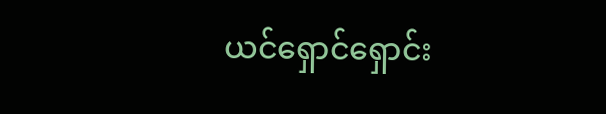ယင်ရှောင်ရှောင်း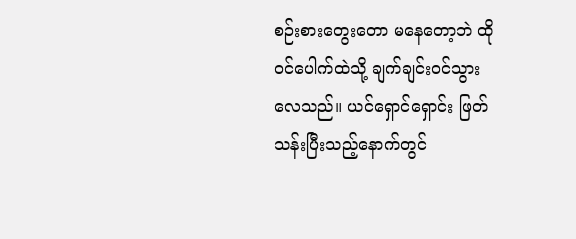စဉ်းစားတွေးတော မနေတော့ဘဲ ထိုဝင်ပေါက်ထဲသို့ ချက်ချင်းဝင်သွားလေသည်။ ယင်ရှောင်ရှောင်း ဖြတ်သန်းပြီးသည့်နောက်တွင်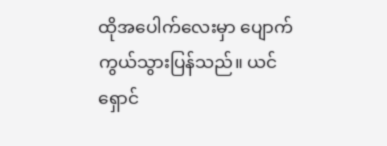ထိုအပေါက်လေးမှာ ပျောက်ကွယ်သွားပြန်သည်။ ယင်ရှောင်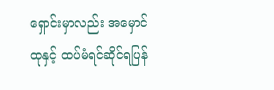ရှောင်းမှာလည်း အမှောင်ထုနှင့် ထပ်မံရင်ဆိုင်ရပြန်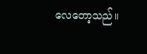လေတော့သည်။